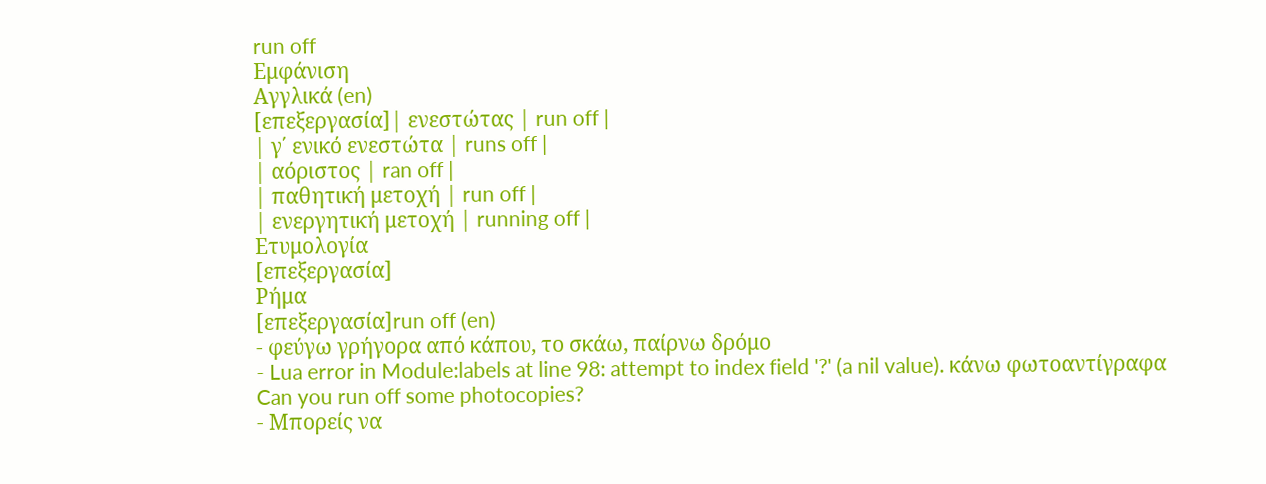run off
Εμφάνιση
Αγγλικά (en)
[επεξεργασία]| ενεστώτας | run off |
| γ΄ ενικό ενεστώτα | runs off |
| αόριστος | ran off |
| παθητική μετοχή | run off |
| ενεργητική μετοχή | running off |
Ετυμολογία
[επεξεργασία]
Ρήμα
[επεξεργασία]run off (en)
- φεύγω γρήγορα από κάπου, το σκάω, παίρνω δρόμο
- Lua error in Module:labels at line 98: attempt to index field '?' (a nil value). κάνω φωτοαντίγραφα
Can you run off some photocopies?
- Μπορείς να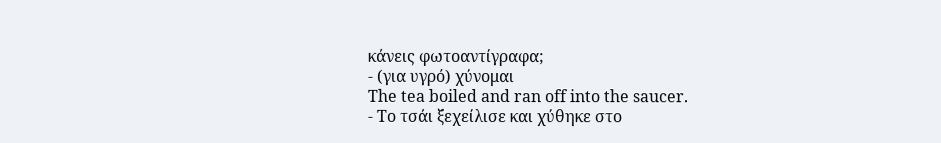κάνεις φωτοαντίγραφα;
- (για υγρό) χύνομαι
The tea boiled and ran off into the saucer.
- Το τσάι ξεχείλισε και χύθηκε στο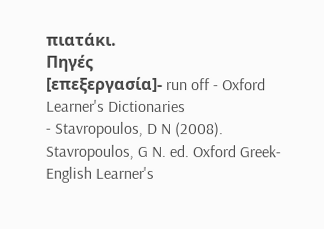πιατάκι.
Πηγές
[επεξεργασία]- run off - Oxford Learner's Dictionaries
- Stavropoulos, D N (2008). Stavropoulos, G N. ed. Oxford Greek-English Learner's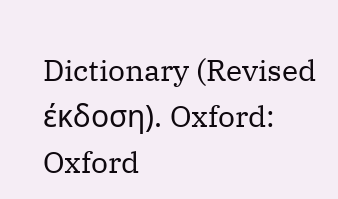Dictionary (Revised έκδοση). Oxford: Oxford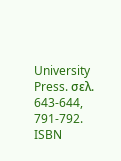University Press. σελ. 643-644, 791-792. ISBN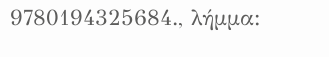9780194325684., λήμμα: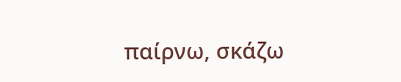παίρνω, σκάζω